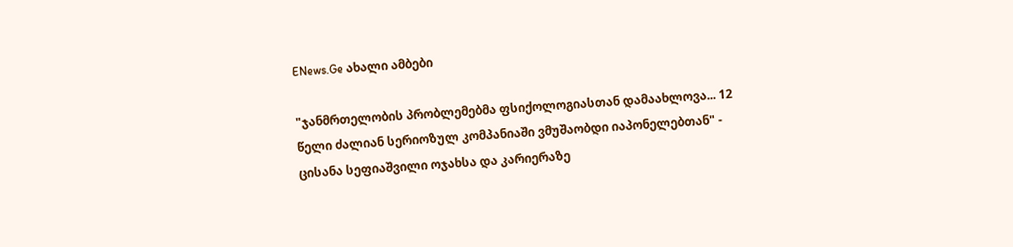ENews.Ge ახალი ამბები

"ჯანმრთელობის პრობლემებმა ფსიქოლოგიასთან დამაახლოვა... 12 წელი ძალიან სერიოზულ კომპანიაში ვმუშაობდი იაპონელებთან" - ცისანა სეფიაშვილი ოჯახსა და კარიერაზე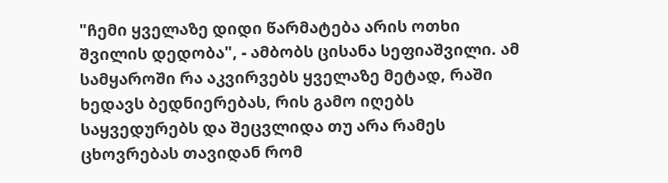"ჩემი ყველაზე დიდი წარმატება არის ოთხი შვილის დედობა", - ამბობს ცისანა სეფიაშვილი. ამ სამყაროში რა აკვირვებს ყველაზე მეტად, რაში ხედავს ბედნიერებას, რის გამო იღებს საყვედურებს და შეცვლიდა თუ არა რამეს ცხოვრებას თავიდან რომ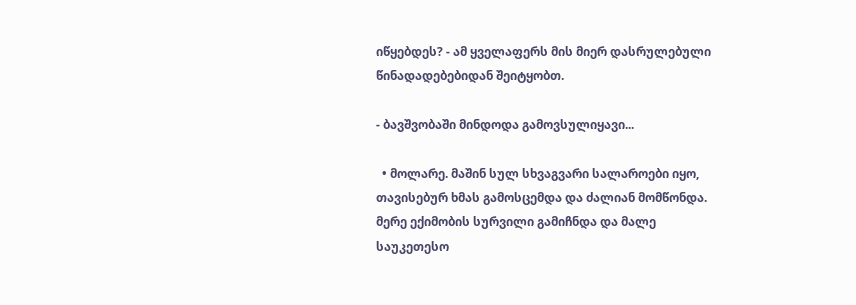იწყებდეს? - ამ ყველაფერს მის მიერ დასრულებული წინადადებებიდან შეიტყობთ.

- ბავშვობაში მინდოდა გამოვსულიყავი...

  • მოლარე. მაშინ სულ სხვაგვარი სალაროები იყო, თავისებურ ხმას გამოსცემდა და ძალიან მომწონდა. მერე ექიმობის სურვილი გამიჩნდა და მალე საუკეთესო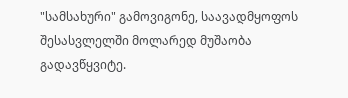"სამსახური" გამოვიგონე, საავადმყოფოს შესასვლელში მოლარედ მუშაობა გადავწყვიტე.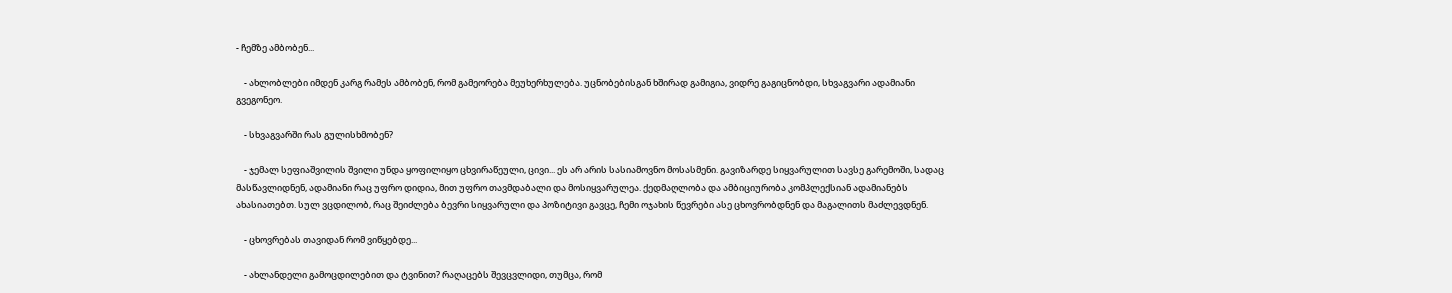- ჩემზე ამბობენ...

    - ახლობლები იმდენ კარგ რამეს ამბობენ, რომ გამეორება მეუხერხულება. უცნობებისგან ხშირად გამიგია, ვიდრე გაგიცნობდი, სხვაგვარი ადამიანი გვეგონეო.

    - სხვაგვარში რას გულისხმობენ?

    - ჯემალ სეფიაშვილის შვილი უნდა ყოფილიყო ცხვირაწეული, ცივი... ეს არ არის სასიამოვნო მოსასმენი. გავიზარდე სიყვარულით სავსე გარემოში, სადაც მასწავლიდნენ, ადამიანი რაც უფრო დიდია, მით უფრო თავმდაბალი და მოსიყვარულეა. ქედმაღლობა და ამბიციურობა კომპლექსიან ადამიანებს ახასიათებთ. სულ ვცდილობ, რაც შეიძლება ბევრი სიყვარული და პოზიტივი გავცე, ჩემი ოჯახის წევრები ასე ცხოვრობდნენ და მაგალითს მაძლევდნენ.

    - ცხოვრებას თავიდან რომ ვიწყებდე...

    - ახლანდელი გამოცდილებით და ტვინით? რაღაცებს შევცვლიდი, თუმცა, რომ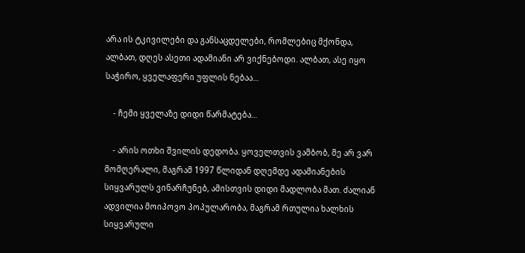არა ის ტკივილები და განსაცდელები, რომლებიც მქონდა, ალბათ, დღეს ასეთი ადამიანი არ ვიქნებოდი. ალბათ, ასე იყო საჭირო, ყველაფერი უფლის ნებაა...

    - ჩემი ყველაზე დიდი წარმატება...

    - არის ოთხი შვილის დედობა. ყოველთვის ვამბობ, მე არ ვარ მომღერალი, მაგრამ 1997 წლიდან დღემდე ადამიანების სიყვარულს ვინარჩუნებ, ამისთვის დიდი მადლობა მათ. ძალიან ადვილია მოიპოვო პოპულარობა, მაგრამ რთულია ხალხის სიყვარული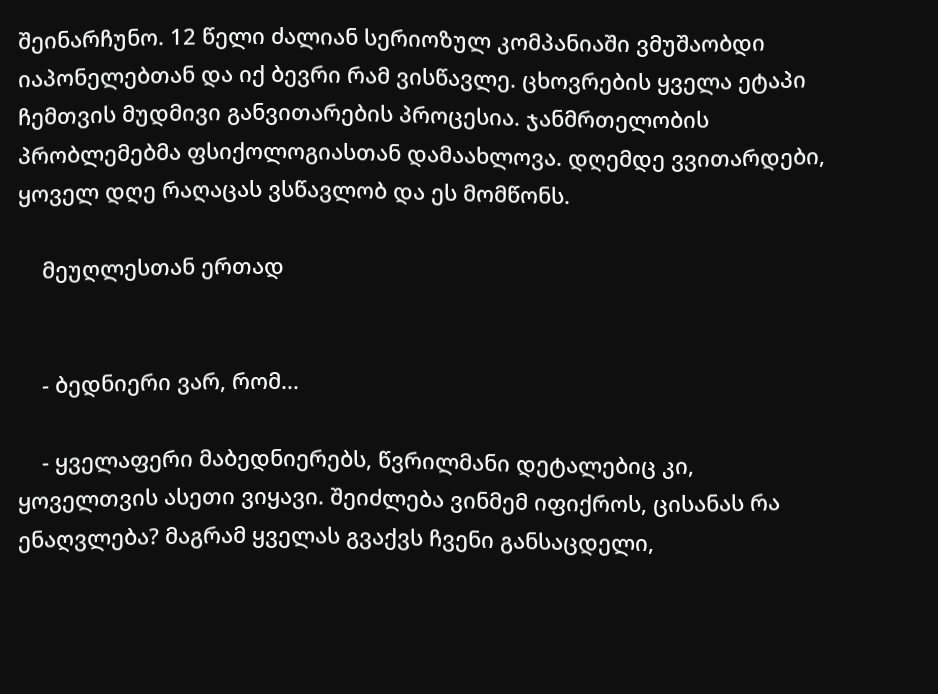შეინარჩუნო. 12 წელი ძალიან სერიოზულ კომპანიაში ვმუშაობდი იაპონელებთან და იქ ბევრი რამ ვისწავლე. ცხოვრების ყველა ეტაპი ჩემთვის მუდმივი განვითარების პროცესია. ჯანმრთელობის პრობლემებმა ფსიქოლოგიასთან დამაახლოვა. დღემდე ვვითარდები, ყოველ დღე რაღაცას ვსწავლობ და ეს მომწონს.

    მეუღლესთან ერთად


    - ბედნიერი ვარ, რომ...

    - ყველაფერი მაბედნიერებს, წვრილმანი დეტალებიც კი, ყოველთვის ასეთი ვიყავი. შეიძლება ვინმემ იფიქროს, ცისანას რა ენაღვლება? მაგრამ ყველას გვაქვს ჩვენი განსაცდელი,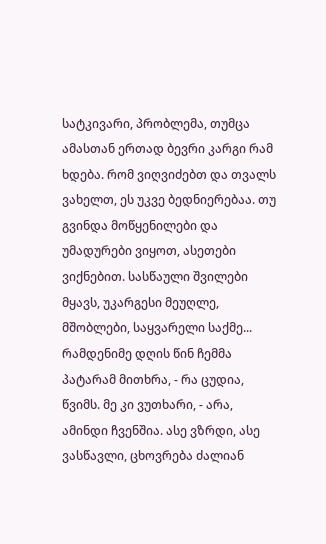სატკივარი, პრობლემა, თუმცა ამასთან ერთად ბევრი კარგი რამ ხდება. რომ ვიღვიძებთ და თვალს ვახელთ, ეს უკვე ბედნიერებაა. თუ გვინდა მოწყენილები და უმადურები ვიყოთ, ასეთები ვიქნებით. სასწაული შვილები მყავს, უკარგესი მეუღლე, მშობლები, საყვარელი საქმე... რამდენიმე დღის წინ ჩემმა პატარამ მითხრა, - რა ცუდია, წვიმს. მე კი ვუთხარი, - არა, ამინდი ჩვენშია. ასე ვზრდი, ასე ვასწავლი, ცხოვრება ძალიან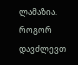ლამაზია. როგორ დავძლევთ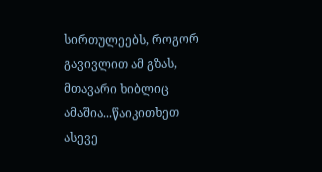სირთულეებს, როგორ გავივლით ამ გზას, მთავარი ხიბლიც ამაშია...წაიკითხეთ ასევე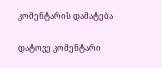კომენტარის დამატება

დატოვე კომენტარი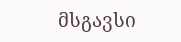მსგავსი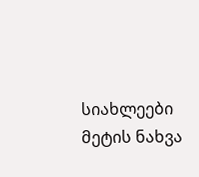სიახლეები
მეტის ნახვა